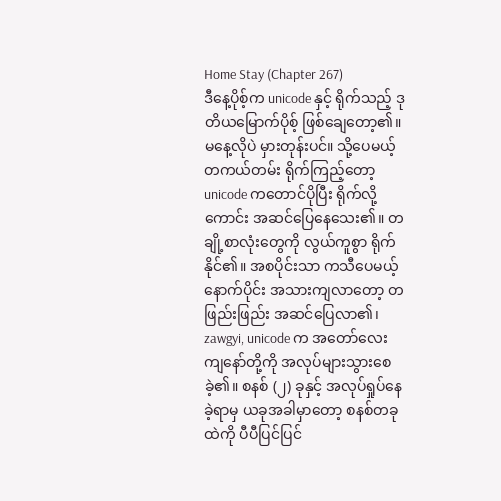Home Stay (Chapter 267)
ဒီနေ့ပိုစ့်က unicode နှင့် ရိုက်သည့် ဒုတိယမြောက်ပိုစ့် ဖြစ်ချေတော့၏။ မနေ့လိုပဲ မှားတုန်းပင်။ သို့ပေမယ့် တကယ်တမ်း ရိုက်ကြည့်တော့ unicode ကတောင်ပိုပြီး ရိုက်လို့ကောင်း အဆင်ပြေနေသေး၏။ တချို့စာလုံးတွေကို လွယ်ကူစွာ ရိုက်နိုင်၏။ အစပိုင်းသာ ကသီပေမယ့် နောက်ပိုင်း အသားကျလာတော့ တဖြည်းဖြည်း အဆင်ပြေလာ၏၊ zawgyi, unicode က အတော်လေး ကျနော်တို့ကို အလုပ်များသွားစေခဲ့၏။ စနစ် (၂) ခုနှင့် အလုပ်ရှုပ်နေခဲ့ရာမှ ယခုအခါမှာတော့ စနစ်တခုထဲကို ပီပီပြင်ပြင်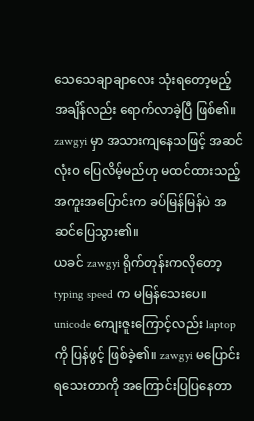သေသေချာချာလေး သုံးရတော့မည့် အချိန်လည်း ရောက်လာခဲ့ပြီ ဖြစ်၏။ zawgyi မှာ အသားကျနေသဖြင့် အဆင်လုံး၀ ပြေလိမ့်မည်ဟု မထင်ထားသည့် အကူးအပြောင်းက ခပ်မြန်မြန်ပဲ အဆင်ပြေသွား၏။
ယခင် zawgyi ရိုက်တုန်းကလိုတော့ typing speed က မမြန်သေးပေ။ unicode ကျေးဇူးကြောင့်လည်း laptop ကို ပြန်ဖွင့် ဖြစ်ခဲ့၏။ zawgyi မပြောင်းရသေးတာကို အကြောင်းပြပြနေတာ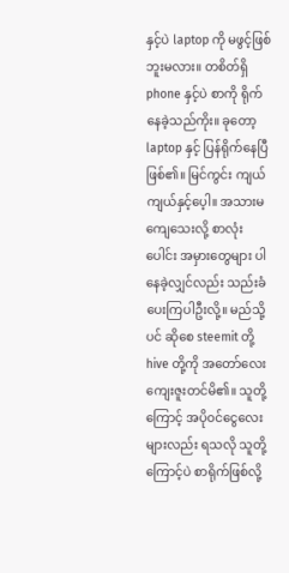နှင့်ပဲ laptop ကို မဖွင့်ဖြစ်ဘူးမလား။ တစိတ်ရှိ phone နှင့်ပဲ စာကို ရိုက်နေခဲ့သည်ကိုး။ ခုတော့ laptop နှင့် ပြန်ရိုက်နေပြီ ဖြစ်၏။ မြင်ကွင်း ကျယ်ကျယ်နှင့်ပေ့ါ။ အသားမကျေသေးလို့ စာလုံးပေါင်း အမှားတွေများ ပါနေခဲ့လျှင်လည်း သည်းခံပေးကြပါဦးလို့။ မည်သို့ပင် ဆိုစေ steemit တို့ hive တို့ကို အတော်လေး ကျေးဇူးတင်မိ၏။ သူတို့ကြောင့် အပို၀င်ငွေလေးများလည်း ရသလို သူတို့ကြောင့်ပဲ စာရိုက်ဖြစ်လို့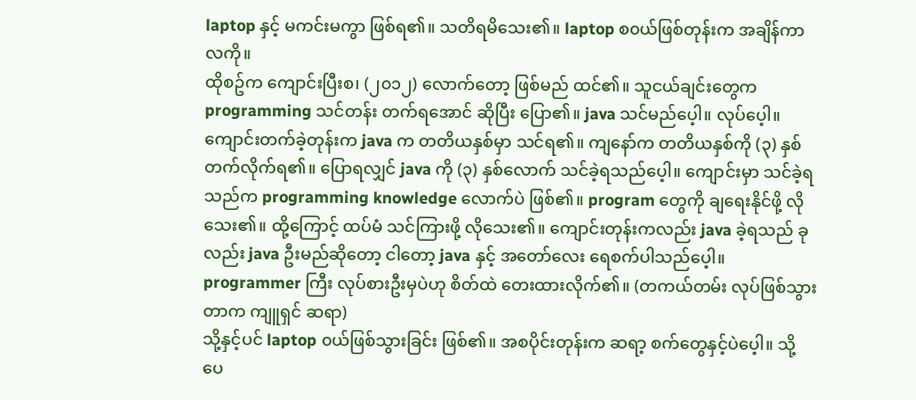laptop နှင့် မကင်းမကွာ ဖြစ်ရ၏။ သတိရမိသေး၏။ laptop စ၀ယ်ဖြစ်တုန်းက အချိန်ကာလကို။
ထိုစဥ်က ကျောင်းပြီးစ၊ (၂၀၁၂) လောက်တော့ ဖြစ်မည် ထင်၏။ သူငယ်ချင်းတွေက programming သင်တန်း တက်ရအောင် ဆိုပြီး ပြော၏။ java သင်မည်ပေ့ါ။ လုပ်ပေ့ါ။ ကျောင်းတက်ခဲ့တုန်းက java က တတိယနှစ်မှာ သင်ရ၏။ ကျနော်က တတိယနှစ်ကို (၃) နှစ်တက်လိုက်ရ၏။ ပြောရလျှင် java ကို (၃) နှစ်လောက် သင်ခဲ့ရသည်ပေ့ါ။ ကျောင်းမှာ သင်ခဲ့ရသည်က programming knowledge လောက်ပဲ ဖြစ်၏။ program တွေကို ချရေးနိုင်ဖို့ လိုသေး၏။ ထို့ကြောင့် ထပ်မံ သင်ကြားဖို့ လိုသေး၏။ ကျောင်းတုန်းကလည်း java ခဲ့ရသည် ခုလည်း java ဦးမည်ဆိုတော့ ငါတော့ java နှင့် အတော်လေး ရေစက်ပါသည်ပေ့ါ။ programmer ကြီး လုပ်စားဦးမှပဲဟု စိတ်ထဲ တေးထားလိုက်၏။ (တကယ်တမ်း လုပ်ဖြစ်သွားတာက ကျူရှင် ဆရာ)
သို့နှင့်ပင် laptop ၀ယ်ဖြစ်သွားခြင်း ဖြစ်၏။ အစပိုင်းတုန်းက ဆရာ့ စက်တွေနှင့်ပဲပေ့ါ။ သို့ပေ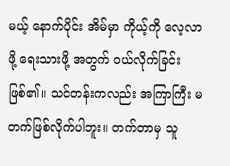မယ့် နောက်ပိုင်း အိမ်မှာ ကိုယ့်ကို လေ့လာဖို့ ရေးသားဖို့ အတွက် ၀ယ်လိုက်ခြင်း ဖြစ်၏။ သင်တန်းကလည်း အကြာကြီး မတက်ဖြစ်လိုက်ပါဘူး။ တက်တာမှ သူ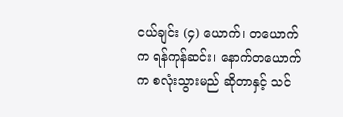ငယ်ချင်း (၄) ယောက်၊ တယောက်က ရန်ကုန်ဆင်း၊ နောက်တယောက်က စလုံးသွားမည် ဆိုတာနှင့် သင်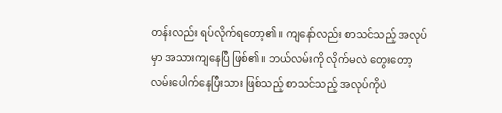တန်းလည်း ရပ်လိုက်ရတော့၏။ ကျနော်လည်း စာသင်သည့် အလုပ်မှာ အသားကျနေပြီ ဖြစ်၏။ ဘယ်လမ်းကို လိုက်မလဲ တွေးတော့ လမ်းပေါက်နေပြီးသား ဖြစ်သည့် စာသင်သည့် အလုပ်ကိုပဲ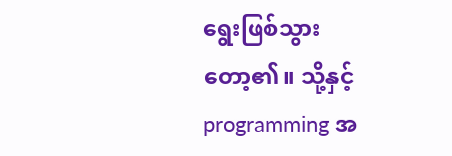ရွေးဖြစ်သွားတော့၏။ သို့နှင့် programming အ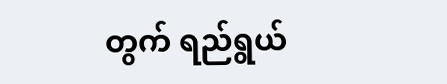တွက် ရည်ရွယ်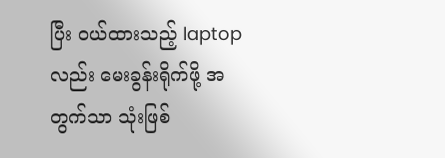ပြီး ၀ယ်ထားသည့် laptop လည်း မေးခွန်းရိုက်ဖို့ အတွက်သာ သုံးဖြစ်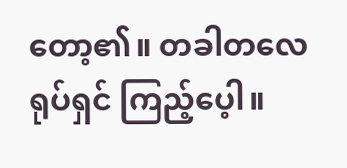တော့၏။ တခါတလေ ရုပ်ရှင် ကြည့်ပေ့ါ။